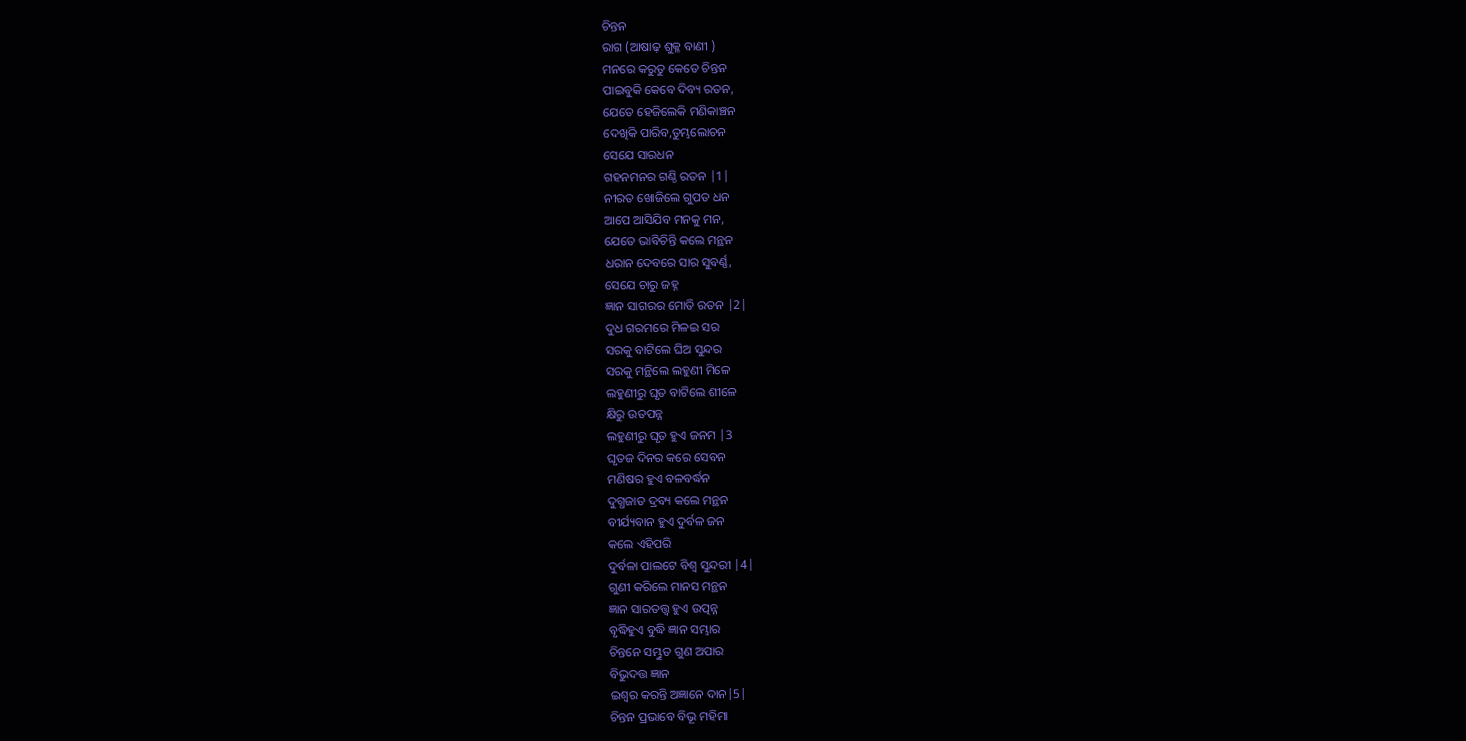ଚିନ୍ତନ
ରାଗ (ଆଷାଢ଼ ଶୁକ୍ଳ ବାଣୀ )
ମନରେ କରୁତୁ କେତେ ଚିନ୍ତନ
ପାଇବୁକି କେବେ ଦିବ୍ୟ ରତନ,
ଯେତେ ହେଜିଲେକି ମଣିକାଞ୍ଚନ
ଦେଖିକି ପାରିବ,ତୁମ୍ଭଲୋଚନ
ସେଯେ ସାରଧନ
ଗହନମନର ଗଣ୍ଠି ରତନ |1|
ନୀରତ ଖୋଜିଲେ ଗୁପତ ଧନ
ଆପେ ଆସିଯିବ ମନକୁ ମନ,
ଯେତେ ଭାବିଚିନ୍ତି କଲେ ମନ୍ଥନ
ଧରାନ ଦେବରେ ସାର ସୁବର୍ଣ୍ଣ,
ସେଯେ ଚାରୁ ଜହ୍ନ
ଜ୍ଞାନ ସାଗରର ମୋତି ରତନ |2|
ଦୁଧ ଗରମରେ ମିଳଇ ସର
ସରକୁ ବାଟିଲେ ଘିଅ ସୁନ୍ଦର
ସରକୁ ମନ୍ଥିଲେ ଲହୁଣୀ ମିଳେ
ଲହୁଣୀରୁ ଘୃତ ବାଟିଲେ ଶୀଳେ
କ୍ଷିରୁ ଉତପନ୍ନ
ଲହୁଣୀରୁ ଘୃତ ହୁଏ ଜନମ |3
ଘୃତଜ ଦିନର କରେ ସେବନ
ମଣିଷର ହୁଏ ବଳବର୍ଦ୍ଧନ
ଦୁଗ୍ଧଜାତ ଦ୍ରବ୍ୟ କଲେ ମନ୍ଥନ
ବୀର୍ଯ୍ୟବାନ ହୁଏ ଦୁର୍ବଳ ଜନ
କଲେ ଏହିପରି
ଦୁର୍ବଳା ପାଲଟେ ବିଶ୍ୱ ସୁନ୍ଦରୀ |4|
ଗୁଣୀ କରିଲେ ମାନସ ମନ୍ଥନ
ଜ୍ଞାନ ସାରତତ୍ତ୍ୱ ହୁଏ ଉତ୍ପନ୍ନ
ବୃଦ୍ଧିହୁଏ ବୁଦ୍ଧି ଜ୍ଞାନ ସମ୍ଭାର
ଚିନ୍ତନେ ସମ୍ଭୁତ ଗୁଣ ଅପାର
ବିଭୁଦତ୍ତ ଜ୍ଞାନ
ଇଶ୍ୱର କରନ୍ତି ଅଜ୍ଞାନେ ଦାନ|5|
ଚିନ୍ତନ ପ୍ରଭାବେ ବିଭୂ ମହିମା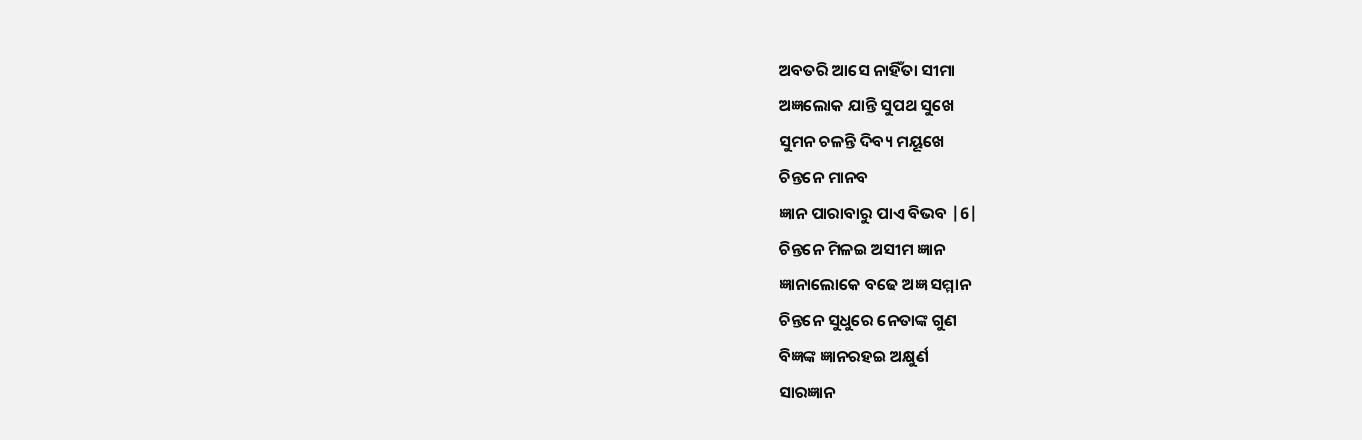ଅବତରି ଆସେ ନାହିଁତା ସୀମା
ଅଜ୍ଞଲୋକ ଯାନ୍ତି ସୁପଥ ସୁଖେ
ସୁମନ ଚଳନ୍ତି ଦିବ୍ୟ ମୟୂଖେ
ଚିନ୍ତନେ ମାନବ
ଜ୍ଞାନ ପାରାବାରୁ ପାଏ ବିଭବ |6|
ଚିନ୍ତନେ ମିଳଇ ଅସୀମ ଜ୍ଞାନ
ଜ୍ଞାନାଲୋକେ ବଢେ ଅଜ୍ଞ ସମ୍ମାନ
ଚିନ୍ତନେ ସୁଧୁରେ ନେତାଙ୍କ ଗୁଣ
ବିଜ୍ଞଙ୍କ ଜ୍ଞାନରହଇ ଅକ୍ଷୁର୍ଣ
ସାରଜ୍ଞାନ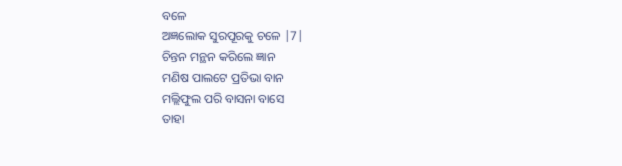ବଳେ
ଅଜ୍ଞଲୋକ ସୁରପୂରକୁ ଚଳେ |7|
ଚିନ୍ତନ ମନ୍ଥନ କରିଲେ ଜ୍ଞାନ
ମଣିଷ ପାଲଟେ ପ୍ରତିଭା ବାନ
ମଲ୍ଲିଫୁଲ ପରି ବାସନା ବାସେ
ତାହା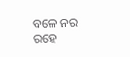ବଳେ ନର ରହେ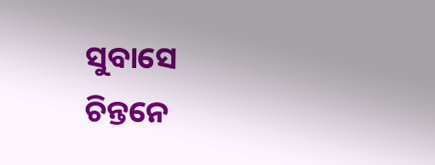ସୁବାସେ
ଚିନ୍ତନେ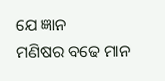ଯେ ଜ୍ଞାନ
ମଣିଷର ବଢେ ମାନ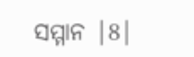ସମ୍ମାନ |8|